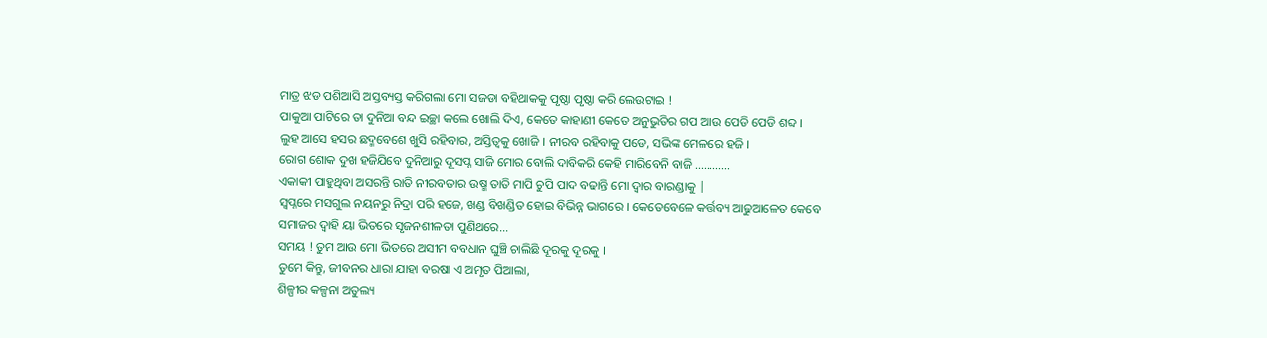ମାତ୍ର ଝଡ ପଶିଆସି ଅସ୍ତବ୍ୟସ୍ତ କରିଗଲା ମୋ ସଜଡା ବହିଥାକକୁ ପୃଷ୍ଠା ପୃଷ୍ଠା କରି ଲେଉଟାଇ !
ପାକୁଆ ପାଟିରେ ତା ଦୁନିଆ ବନ୍ଦ ଇଚ୍ଛା କଲେ ଖୋଲି ଦିଏ, କେତେ କାହାଣୀ କେତେ ଅନୁଭୁତିର ଗପ ଆଉ ପେଡି ପେଡି ଶବ୍ଦ ।
ଲୁହ ଆସେ ହସର ଛଦ୍ମବେଶେ ଖୁସି ରହିବାର, ଅସ୍ତିତ୍ଵକୁ ଖୋଜି । ନୀରବ ରହିବାକୁ ପଡେ, ସଭିଙ୍କ ମେଳରେ ହଜି ।
ରୋଗ ଶୋକ ଦୁଖ ହଜିଯିବେ ଦୁନିଆରୁ ଦୂସପ୍ନ ସାଜି ମୋର ବୋଲି ଦାବିକରି କେହି ମାରିବେନି ବାଜି ............
ଏକାକୀ ପାହୁଥିବା ଅସରନ୍ତି ରାତି ନୀରବତାର ଉଷ୍ମ ତାତି ମାପି ଚୁପି ପାଦ ବଢାନ୍ତି ମୋ ଦ୍ଵାର ବାରଣ୍ଡାକୁ |
ସ୍ଵପ୍ନରେ ମସଗୁଲ ନୟନରୁ ନିଦ୍ରା ପରି ହଜେ, ଖଣ୍ଡ ବିଖଣ୍ଡିତ ହୋଇ ବିଭିନ୍ନ ଭାଗରେ । କେତେବେଳେ କର୍ତ୍ତବ୍ୟ ଆଢୁଆଳେତ କେବେ ସମାଜର ଦ୍ଵାହି ୟା ଭିତରେ ସୃଜନଶୀଳତା ପୁଣିଥରେ...
ସମୟ ! ତୁମ ଆଉ ମୋ ଭିତରେ ଅସୀମ ବବଧାନ ଘୁଞ୍ଚି ଚାଲିଛି ଦୂରକୁ ଦୂରକୁ ।
ତୁମେ କିନ୍ତୁ, ଜୀବନର ଧାରା ଯାହା ବରଷା ଏ ଅମୃତ ପିଆଲା,
ଶିଳ୍ପୀର କଳ୍ପନା ଅତୁଲ୍ୟ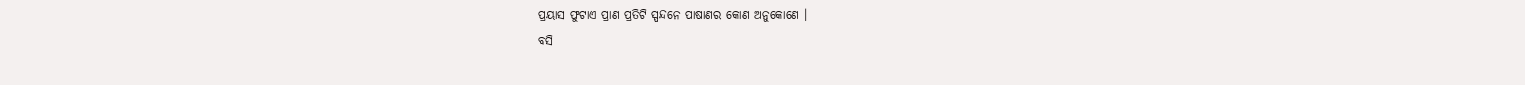ପ୍ରୟାସ ଫୁଟାଏ ପ୍ରାଣ ପ୍ରତିଟି ସ୍ପନ୍ଦନେ ପାଷାଣର କୋଣ ଅନୁକୋଣେ ।
ବସି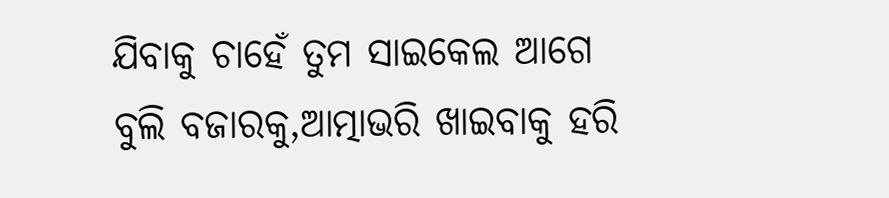ଯିବାକୁ ଚାହେଁ ତୁମ ସାଇକେଲ ଆଗେ ବୁଲି ବଜାରକୁ,ଆତ୍ମାଭରି ଖାଇବାକୁ ହରି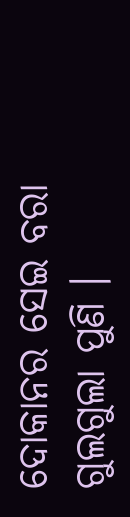ଦୋକାନର ସେଇ ବରା ଗୁଲଗୁଲା ପୁଣି ।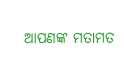ଆପଣଙ୍କ ମତାମତ